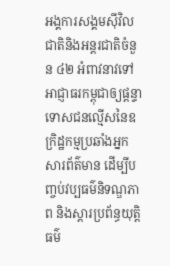អង្គការសង្គមស៊ីវិលជាតិនិងអន្តរជាតិចំនួន ៤២ អំពាវនាវទៅអាជ្ញាធរកម្ពុជាឲ្យផ្ដន្ទាទោសជនល្មើសនៃឧក្រិដ្ឋកម្មប្រឆាំងអ្នកសារព័ត៌មាន ដើម្បីបញ្ចប់វប្បធម៌និទណ្ឌភាព និងស្ដារប្រព័ន្ធយុត្តិធម៌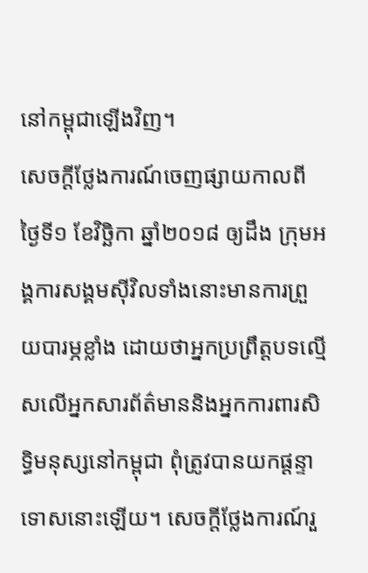នៅកម្ពុជាឡើងវិញ។
សេចក្ដីថ្លែងការណ៍ចេញផ្សាយកាលពីថ្ងៃទី១ ខែវិច្ឆិកា ឆ្នាំ២០១៨ ឲ្យដឹង ក្រុមអង្គការសង្គមស៊ីវិលទាំងនោះមានការព្រួយបារម្ភខ្លាំង ដោយថាអ្នកប្រព្រឹត្តបទល្មើសលើអ្នកសារព័ត៌មាននិងអ្នកការពារសិទ្ធិមនុស្សនៅកម្ពុជា ពុំត្រូវបានយកផ្ដន្ទាទោសនោះឡើយ។ សេចក្តីថ្លែងការណ៍រួ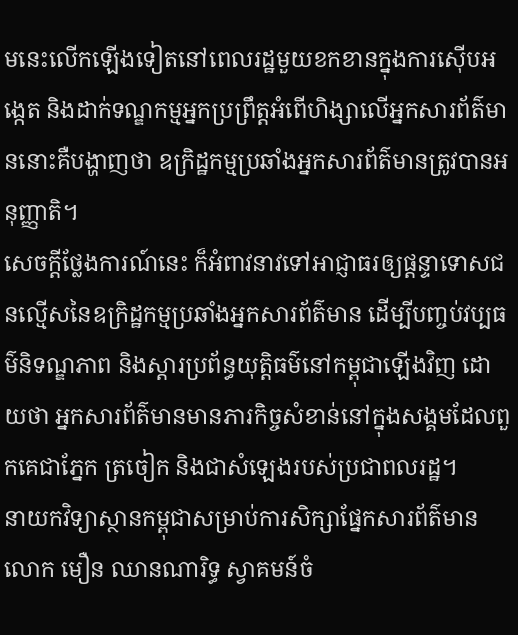មនេះលើកឡើងទៀតនៅពេលរដ្ឋមួយខកខានក្នុងការស៊ើបអង្កេត និងដាក់ទណ្ឌកម្មអ្នកប្រព្រឹត្តអំពើហិង្សាលើអ្នកសារព័ត៌មាននោះគឺបង្ហាញថា ឧក្រិដ្ឋកម្មប្រឆាំងអ្នកសារព័ត៌មានត្រូវបានអនុញ្ញាតិ។
សេចក្ដីថ្លែងការណ៍នេះ ក៏អំពាវនាវទៅអាជ្ញាធរឲ្យផ្ដន្ទាទោសជនល្មើសនៃឧក្រិដ្ឋកម្មប្រឆាំងអ្នកសារព័ត៌មាន ដើម្បីបញ្ចប់វប្បធម៌និទណ្ឌភាព និងស្ដារប្រព័ន្ធយុត្តិធម៌នៅកម្ពុជាឡើងវិញ ដោយថា អ្នកសារព័ត៌មានមានភារកិច្ចសំខាន់នៅក្នុងសង្គមដែលពួកគេជាភ្នែក ត្រចៀក និងជាសំឡេងរបស់ប្រជាពលរដ្ឋ។
នាយកវិទ្យាស្ថានកម្ពុជាសម្រាប់ការសិក្សាផ្នែកសារព័ត៌មាន លោក មឿន ឈានណារិទ្ធ ស្វាគមន៍ចំ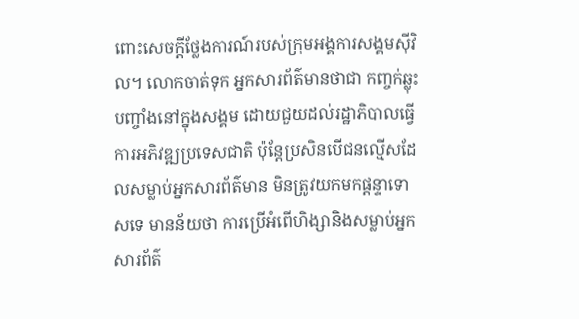ពោះសេចក្ដីថ្លែងការណ៍របស់ក្រុមអង្គការសង្គមស៊ីវិល។ លោកចាត់ទុក អ្នកសារព័ត៌មានថាជា កញ្ចក់ឆ្លុះបញ្ចាំងនៅក្នុងសង្គម ដោយជួយដល់រដ្ឋាភិបាលធ្វើការអភិវឌ្ឍប្រទេសជាតិ ប៉ុន្តែប្រសិនបើជនល្មើសដែលសម្លាប់អ្នកសារព័ត៌មាន មិនត្រូវយកមកផ្ដន្ទាទោសទេ មានន័យថា ការប្រើអំពើហិង្សានិងសម្លាប់អ្នកសារព័ត៌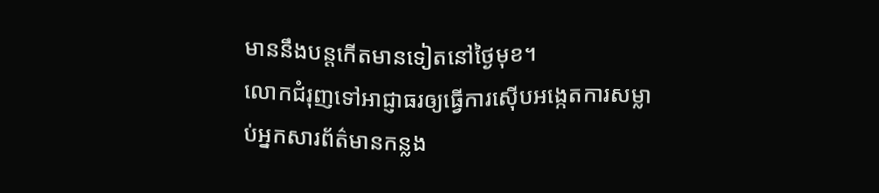មាននឹងបន្តកើតមានទៀតនៅថ្ងៃមុខ។
លោកជំរុញទៅអាជ្ញាធរឲ្យធ្វើការស៊ើបអង្កេតការសម្លាប់អ្នកសារព័ត៌មានកន្លង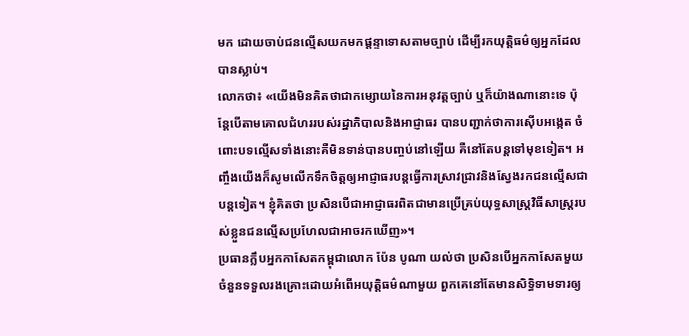មក ដោយចាប់ជនល្មើសយកមកផ្ដន្ទាទោសតាមច្បាប់ ដើម្បីរកយុត្តិធម៌ឲ្យអ្នកដែលបានស្លាប់។
លោកថា៖ «យើងមិនគិតថាជាកម្សោយនៃការអនុវត្តច្បាប់ ឬក៏យ៉ាងណានោះទេ ប៉ុន្តែបើតាមគោលជំហររបស់រដ្ឋាភិបាលនិងអាជ្ញាធរ បានបញ្ជាក់ថាការស៊ើបអង្កេត ចំពោះបទល្មើសទាំងនោះគឺមិនទាន់បានបញ្ចប់នៅឡើយ គឺនៅតែបន្តទៅមុខទៀត។ អញ្ចឹងយើងក៏សូមលើកទឹកចិត្តឲ្យអាជ្ញាធរបន្តធ្វើការស្រាវជ្រាវនិងស្វែងរកជនល្មើសជាបន្តទៀត។ ខ្ញុំគិតថា ប្រសិនបើជាអាជ្ញាធរពិតជាមានប្រើគ្រប់យុទ្ធសាស្ត្រវិធីសាស្រ្តរបស់ខ្លួនជនល្មើសប្រហែលជាអាចរកឃើញ»។
ប្រធានក្លឹបអ្នកកាសែតកម្ពុជាលោក ប៉ែន បូណា យល់ថា ប្រសិនបើអ្នកកាសែតមួយចំនួនទទួលរងគ្រោះដោយអំពើអយុត្តិធម៌ណាមួយ ពួកគេនៅតែមានសិទ្ធិទាមទារឲ្យ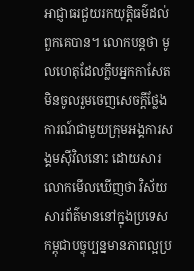អាជ្ញាធរជួយរកយុត្តិធម៌ដល់ពួកគេបាន។ លោកបន្តថា មូលហេតុដែលក្លឹបអ្នកកាសែតមិនចូលរួមចេញសេចក្ដីថ្លែងការណ៍ជាមួយក្រុមអង្គការសង្គមស៊ីវិលនោះ ដោយសារលោកមើលឃើញថា វិស័យសារព័ត៌មាននៅក្នុងប្រទេសកម្ពុជាបច្ចុប្បន្នមានភាពល្អប្រ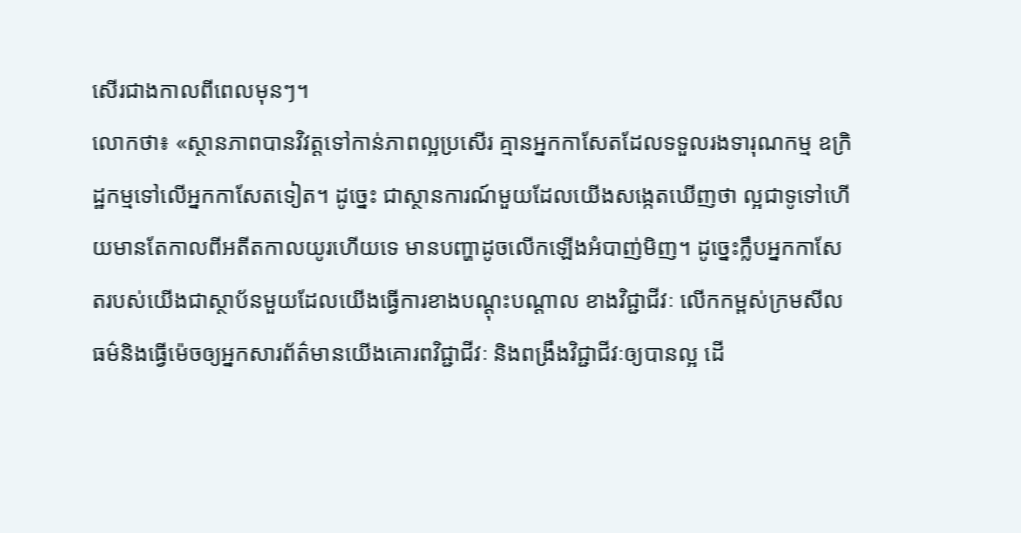សើរជាងកាលពីពេលមុនៗ។
លោកថា៖ «ស្ថានភាពបានវិវត្តទៅកាន់ភាពល្អប្រសើរ គ្មានអ្នកកាសែតដែលទទួលរងទារុណកម្ម ឧក្រិដ្ឋកម្មទៅលើអ្នកកាសែតទៀត។ ដូច្នេះ ជាស្ថានការណ៍មួយដែលយើងសង្កេតឃើញថា ល្អជាទូទៅហើយមានតែកាលពីអតីតកាលយូរហើយទេ មានបញ្ហាដូចលើកឡើងអំបាញ់មិញ។ ដូច្នេះក្លឹបអ្នកកាសែតរបស់យើងជាស្ថាប័នមួយដែលយើងធ្វើការខាងបណ្ដុះបណ្ដាល ខាងវិជ្ជាជីវៈ លើកកម្ពស់ក្រមសីលធម៌និងធ្វើម៉េចឲ្យអ្នកសារព័ត៌មានយើងគោរពវិជ្ជាជីវៈ និងពង្រឹងវិជ្ជាជីវៈឲ្យបានល្អ ដើ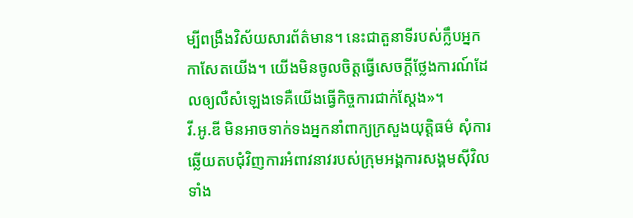ម្បីពង្រឹងវិស័យសារព័ត៌មាន។ នេះជាតួនាទីរបស់ក្លឹបអ្នកកាសែតយើង។ យើងមិនចូលចិត្តធ្វើសេចក្ដីថ្លែងការណ៍ដែលឲ្យលឺសំឡេងទេគឺយើងធ្វើកិច្ចការជាក់ស្ដែង»។
វី.អូ.ឌី មិនអាចទាក់ទងអ្នកនាំពាក្យក្រសួងយុត្តិធម៌ សុំការឆ្លើយតបជុំវិញការអំពាវនាវរបស់ក្រុមអង្គការសង្គមស៊ីវិលទាំង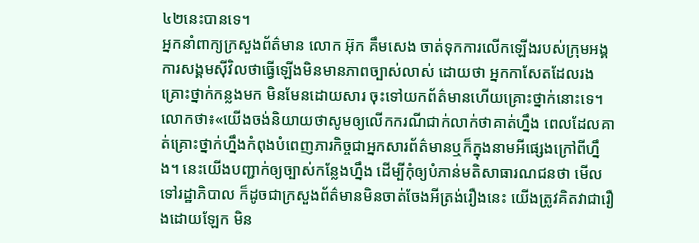៤២នេះបានទេ។
អ្នកនាំពាក្យក្រសួងព័ត៌មាន លោក អ៊ុក គឹមសេង ចាត់ទុកការលើកឡើងរបស់ក្រុមអង្គការសង្គមស៊ីវិលថាធ្វើឡើងមិនមានភាពច្បាស់លាស់ ដោយថា អ្នកកាសែតដែលរងគ្រោះថ្នាក់កន្លងមក មិនមែនដោយសារ ចុះទៅយកព័ត៌មានហើយគ្រោះថ្នាក់នោះទេ។
លោកថា៖«យើងចង់និយាយថាសូមឲ្យលើកករណីជាក់លាក់ថាគាត់ហ្នឹង ពេលដែលគាត់គ្រោះថ្នាក់ហ្នឹងកំពុងបំពេញភារកិច្ចជាអ្នកសារព័ត៌មានឬក៏ក្នុងនាមអីផ្សេងក្រៅពីហ្នឹង។ នេះយើងបញ្ជាក់ឲ្យច្បាស់កន្លែងហ្នឹង ដើម្បីកុំឲ្យបំភាន់មតិសាធារណជនថា មើលទៅរដ្ឋាភិបាល ក៏ដូចជាក្រសួងព័ត៌មានមិនចាត់ចែងអីត្រង់រឿងនេះ យើងត្រូវគិតវាជារឿងដោយឡែក មិន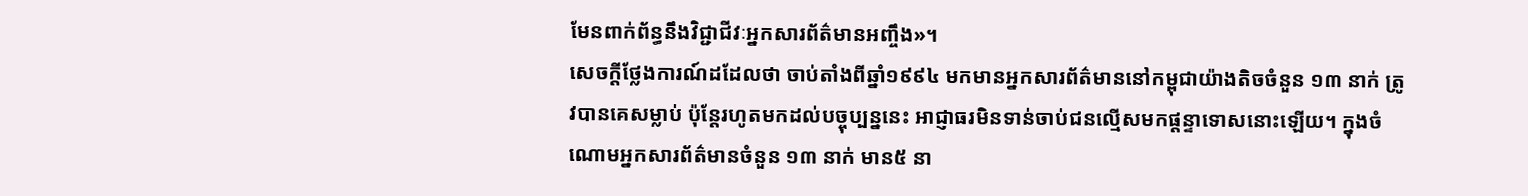មែនពាក់ព័ន្ធនឹងវិជ្ជាជីវៈអ្នកសារព័ត៌មានអញ្ចឹង»។
សេចក្ដីថ្លែងការណ៍ដដែលថា ចាប់តាំងពីឆ្នាំ១៩៩៤ មកមានអ្នកសារព័ត៌មាននៅកម្ពុជាយ៉ាងតិចចំនួន ១៣ នាក់ ត្រូវបានគេសម្លាប់ ប៉ុន្តែរហូតមកដល់បច្ចុប្បន្ននេះ អាជ្ញាធរមិនទាន់ចាប់ជនល្មើសមកផ្ដន្ទាទោសនោះឡើយ។ ក្នុងចំណោមអ្នកសារព័ត៌មានចំនួន ១៣ នាក់ មាន៥ នា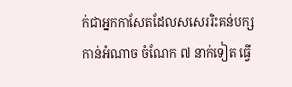ក់ជាអ្នកកាសែតដែលសសេររិះគន់បក្សកាន់អំណាច ចំណែក ៧ នាក់ទៀត ធ្វើ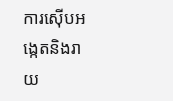ការស៊ើបអង្កេតនិងរាយ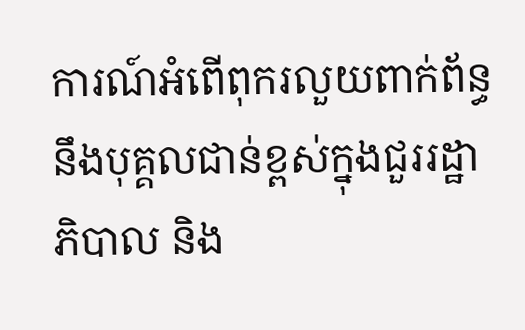ការណ៍អំពើពុករលួយពាក់ព័ន្ធនឹងបុគ្គលជាន់ខ្ពស់ក្នុងជួររដ្ឋាភិបាល និង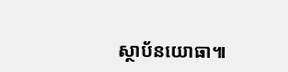ស្ថាប័នយោធា៕